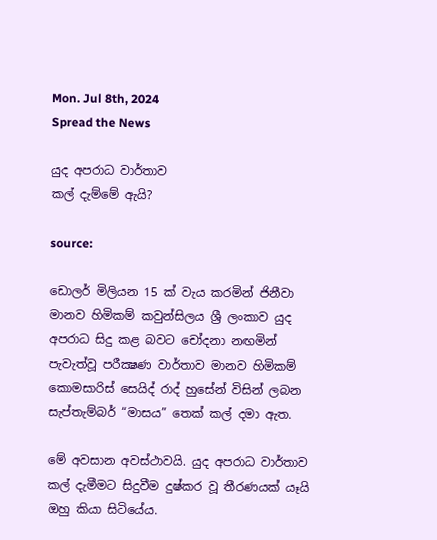Mon. Jul 8th, 2024
Spread the News

යුද අපරාධ වාර්තාව
කල් දැම්මේ ඇයි?

source:

ඩොලර් මිලියන 15 ක්‌ වැය කරමින් ජිනීවා මානව හිමිකම් කවුන්සිලය ශ්‍රී ලංකාව යුද අපරාධ සිදු කළ බවට චෝදනා නඟමින් පැවැත්වූ පරීක්‍ෂණ වාර්තාව මානව හිමිකම් කොමසාරිස්‌ සෙයිද් රාද් හුසේන් විසින් ලබන සැප්තැම්බර් “මාසය” තෙක්‌ කල් දමා ඇත.

මේ අවසාන අවස්‌ථාවයි. යුද අපරාධ වාර්තාව කල් දැමීමට සිදුවීම දුෂ්කර වූ තීරණයක්‌ යෑයි ඔහු කියා සිටියේය.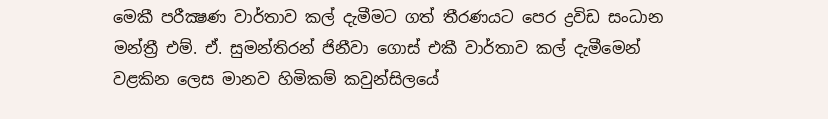මෙකී පරීක්‍ෂණ වාර්තාව කල් දැමීමට ගත් තීරණයට පෙර ද්‍රවිඩ සංධාන මන්ත්‍රී එම්. ඒ. සුමන්තිරන් ජිනීවා ගොස්‌ එකී වාර්තාව කල් දැමීමෙන් වළකින ලෙස මානව හිමිකම් කවුන්සිලයේ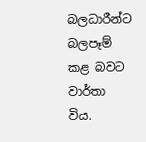බලධාරීන්ට බලපෑම් කළ බවට වාර්තා විය.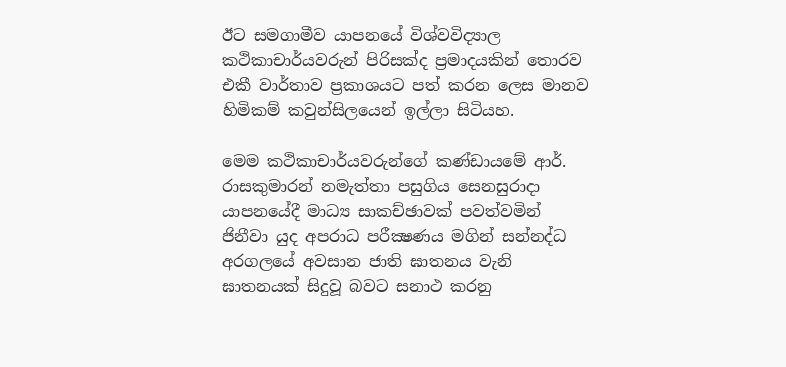ඊට සමගාමීව යාපනයේ විශ්වවිද්‍යාල කථිකාචාර්යවරුන් පිරිසක්‌ද ප්‍රමාදයකින් තොරව එකී වාර්තාව ප්‍රකාශයට පත් කරන ලෙස මානව හිමිකම් කවුන්සිලයෙන් ඉල්ලා සිටියහ.

මෙම කථිකාචාර්යවරුන්ගේ කණ්‌ඩායමේ ආර්. රාසකුමාරන් නමැත්තා පසුගිය සෙනසුරාදා යාපනයේදී මාධ්‍ය සාකච්ඡාවක්‌ පවත්වමින් ජිනීවා යුද අපරාධ පරීක්‍ෂණය මගින් සන්නද්ධ අරගලයේ අවසාන ජාති ඝාතනය වැනි ඝාතනයක්‌ සිදුවූ බවට සනාථ කරනු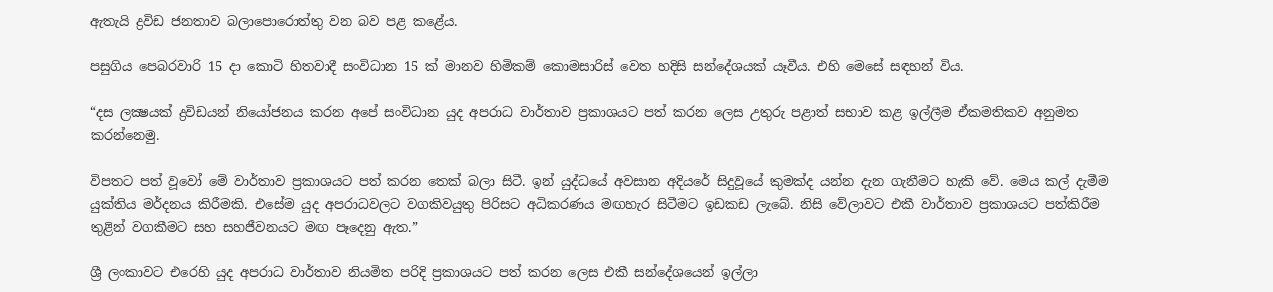ඇතැයි ද්‍රවිඩ ජනතාව බලාපොරොත්තු වන බව පළ කළේය.

පසුගිය පෙබරවාරි 15 දා කොටි හිතවාදී සංවිධාන 15 ක්‌ මානව හිමිකම් කොමසාරිස්‌ වෙත හදිසි සන්දේශයක්‌ යෑවීය. එහි මෙසේ සඳහන් විය.

“දස ලක්‍ෂයක්‌ ද්‍රවිඩයන් නියෝජනය කරන අපේ සංවිධාන යුද අපරාධ වාර්තාව ප්‍රකාශයට පත් කරන ලෙස උතුරු පළාත් සභාව කළ ඉල්ලීම ඒකමතිකව අනුමත කරන්නෙමු.

විපතට පත් වූවෝ මේ වාර්තාව ප්‍රකාශයට පත් කරන තෙක්‌ බලා සිටී. ඉන් යුද්ධයේ අවසාන අදියරේ සිදුවූයේ කුමක්‌ද යන්න දැන ගැනීමට හැකි වේ. මෙය කල් දැමීම යුක්‌තිය මර්දනය කිරීමකි. එසේම යුද අපරාධවලට වගකිවයුතු පිරිසට අධිකරණය මඟහැර සිටීමට ඉඩකඩ ලැබේ. නිසි වේලාවට එකී වාර්තාව ප්‍රකාශයට පත්කිරීම තුළින් වගකීමට සහ සහජීවනයට මඟ පෑදෙනු ඇත.”

ශ්‍රී ලංකාවට එරෙහි යුද අපරාධ වාර්තාව නියමිත පරිදි ප්‍රකාශයට පත් කරන ලෙස එකී සන්දේශයෙන් ඉල්ලා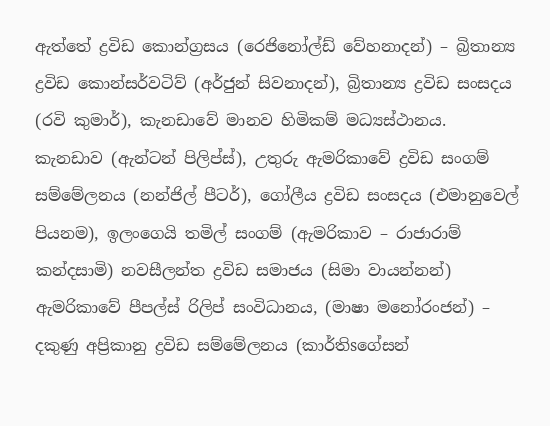ඇත්තේ ද්‍රවිඩ කොන්ග්‍රසය (රෙජිනෝල්ඩ් වේහනාදන්) – බ්‍රිතාන්‍ය ද්‍රවිඩ කොන්සර්වටිව් (අර්ජුන් සිවනාදන්), බ්‍රිතාන්‍ය ද්‍රවිඩ සංසදය (රවි කුමාර්), කැනඩාවේ මානව හිමිකම් මධ්‍යස්‌ථානය. කැනඩාව (ඇන්ටන් පිලිප්ස්‌), උතුරු ඇමරිකාවේ ද්‍රවිඩ සංගම් සම්මේලනය (නන්ජිල් පීටර්), ගෝලීය ද්‍රවිඩ සංසදය (එමානුවෙල් පියනම), ඉලංගෙයි තමිල් සංගම් (ඇමරිකාව – රාජාරාම් කන්දසාමි) නවසීලන්ත ද්‍රවිඩ සමාජය (සිමා වායන්නන්) ඇමරිකාවේ පීපල්ස්‌ රිලිප් සංවිධානය, (මාෂා මනෝරංජන්) – දකුණු අප්‍රිකානු ද්‍රවිඩ සම්මේලනය (කාර්තිsගේසන්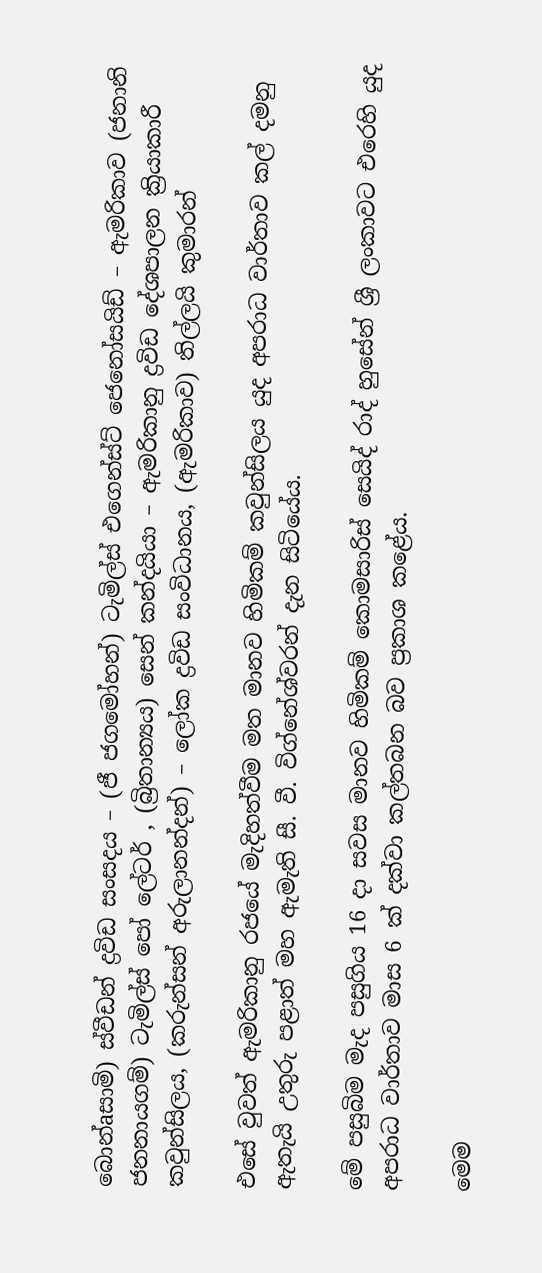බොන්aසාමි) ස්‌වීඩන් ද්‍රවිඩ සංසදය – (ජී ජගමෝහන්) ටැමිල්ස්‌ එගෙන්ස්‌ට්‌ ජෙනෝසයිඩ් – ඇමරිකාව (ජනානි ජනනායගම්) ටැමිල්ස්‌ පෝ ලේටර් , (බ්‍රිතාන්‍යය) සෙන් කන්දයියා – ඇමරිකානු ද්‍රවිඩ දේශපාලන ක්‍රියාකාරී කවුන්සිලය, (කරුන්සන් අරුලානන්දන්) – ලෝක ද්‍රවිඩ සංවිධානය, (ඇමරිකාව) තිල්ලයි කුමාරන්

එසේ වුවත් ඇමරිකානු රජයේ මැදිහත්වීම මත මානව හිමිකම් කවුන්සිලය යුද අපරාධ වාර්තාව කල් දමනු ඇතැයි උතුරු පළාත් මහ ඇමැති සී. වී. විග්නේශ්වරන් දැන සිටියේය.

මේ පසුබිම මැද පසුගිය 16 දා සවස මානව හිමිකම් කොමසාරිස්‌ සෙයිද් රාද් හුසේන් ශ්‍රී ලංකාවට එරෙහි යුද අපරාධ වාර්තාව මාස 6 ක්‌ දක්‌වා කල්තබන බව ප්‍රකාශ කළේය.

මෙම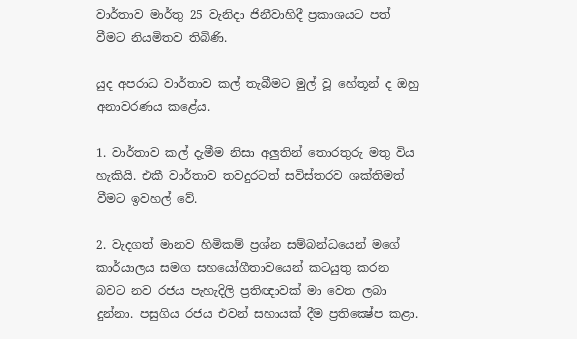වාර්තාව මාර්තු 25 වැනිදා ජිනීවාහිදී ප්‍රකාශයට පත් වීමට නියමිතව තිබිණි.

යුද අපරාධ වාර්තාව කල් තැබීමට මුල් වූ හේතූන් ද ඔහු අනාවරණය කළේය.

1. වාර්තාව කල් දැමීම නිසා අලුතින් තොරතුරු මතු විය හැකියි. එකී වාර්තාව තවදුරටත් සවිස්‌තරව ශක්‌තිමත් වීමට ඉවහල් වේ.

2. වැදගත් මානව හිමිකම් ප්‍රශ්න සම්බන්ධයෙන් මගේ කාර්යාලය සමග සහයෝගීතාවයෙන් කටයුතු කරන බවට නව රජය පැහැදිලි ප්‍රතිඥාවක්‌ මා වෙත ලබා දුන්නා. පසුගිය රජය එවන් සහායක්‌ දීම ප්‍රතික්‍ෂේප කළා.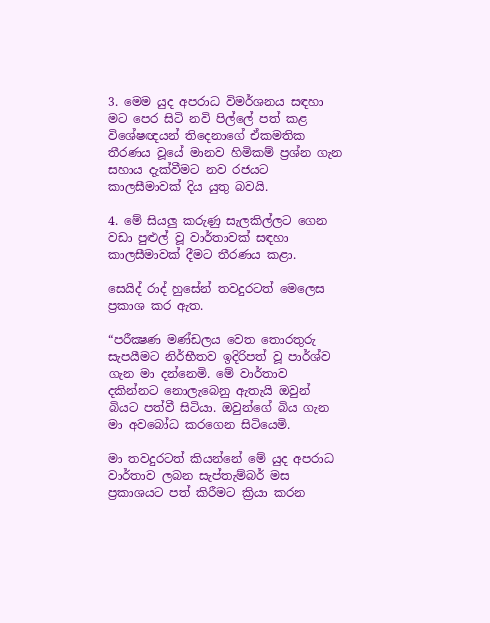3. මෙම යුද අපරාධ විමර්ශනය සඳහා මට පෙර සිටි නවි පිල්ලේ පත් කළ විශේෂඥයන් තිදෙනාගේ ඒකමතික තීරණය වූයේ මානව හිමිකම් ප්‍රශ්න ගැන සහාය දැක්‌වීමට නව රජයට කාලසීමාවක්‌ දිය යුතු බවයි.

4. මේ සියලු කරුණු සැලකිල්ලට ගෙන වඩා පුළුල් වූ වාර්තාවක්‌ සඳහා කාලසීමාවක්‌ දීමට තීරණය කළා.

සෙයිද් රාද් හුසේන් තවදුරටත් මෙලෙස ප්‍රකාශ කර ඇත.

“පරීක්‍ෂණ මණ්‌ඩලය වෙත තොරතුරු සැපයීමට නිර්භීතව ඉදිරිපත් වූ පාර්ශ්ව ගැන මා දන්නෙමි. මේ වාර්තාව දකින්නට නොලැබෙනු ඇතැයි ඔවුන් බියට පත්වී සිටියා. ඔවුන්ගේ බිය ගැන මා අවබෝධ කරගෙන සිටියෙමි.

මා තවදුරටත් කියන්නේ මේ යුද අපරාධ වාර්තාව ලබන සැප්තැම්බර් මස ප්‍රකාශයට පත් කිරීමට ක්‍රියා කරන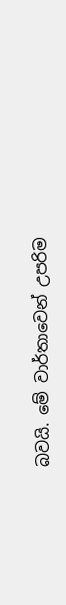බවයි. මේ වාර්තාවෙන් උපරිම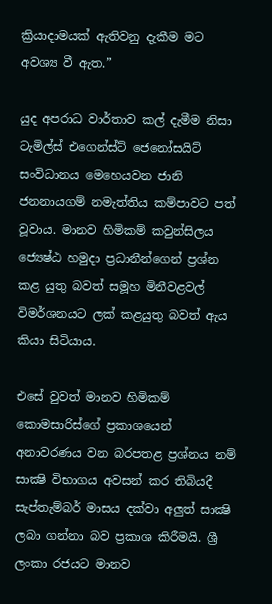ක්‍රියාදාමයක්‌ ඇතිවනු දැකීම මට අවශ්‍ය වී ඇත.”

යුද අපරාධ වාර්තාව කල් දැමීම නිසා ටැමිල්ස්‌ එගෙන්ස්‌ට්‌ ජෙනෝසයිට්‌ සංවිධානය මෙහෙයවන ජානි ජනනායගම් නමැත්තිය කම්පාවට පත් වූවාය. මානව හිමිකම් කවුන්සිලය ජ්‍යෙෂ්ඨ හමුදා ප්‍රධානීන්ගෙන් ප්‍රශ්න කළ යුතු බවත් සමූහ මිනීවළවල් විමර්ශනයට ලක්‌ කළයුතු බවත් ඇය කියා සිටියාය.

එසේ වුවත් මානව හිමිකම් කොමසාරිස්‌ගේ ප්‍රකාශයෙන් අනාවරණය වන බරපතළ ප්‍රශ්නය නම් සාක්‍ෂි විභාගය අවසන් කර තිබියදී සැප්තැම්බර් මාසය දක්‌වා අලුත් සාක්‍ෂි ලබා ගන්නා බව ප්‍රකාශ කිරීමයි. ශ්‍රී ලංකා රජයට මානව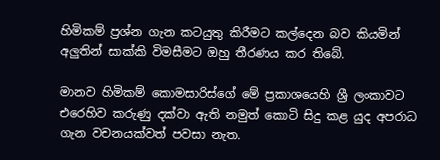හිමිකම් ප්‍රශ්න ගැන කටයුතු කිරීමට කල්දෙන බව කියමින් අලුතින් සාක්‌කි විමසීමට ඔහු තීරණය කර තිබේ.

මානව හිමිකම් කොමසාරිස්‌ගේ මේ ප්‍රකාශයෙහි ශ්‍රී ලංකාවට එරෙහිව කරුණු දක්‌වා ඇති නමුත් කොටි සිදු කළ යුද අපරාධ ගැන වචනයක්‌වත් පවසා නැත.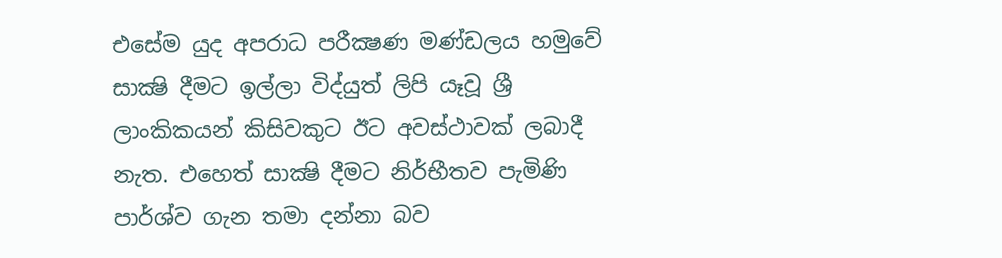එසේම යුද අපරාධ පරීක්‍ෂණ මණ්‌ඩලය හමුවේ සාක්‍ෂි දීමට ඉල්ලා විද්යුත් ලිපි යෑවූ ශ්‍රී ලාංකිකයන් කිසිවකුට ඊට අවස්‌ථාවක්‌ ලබාදී නැත. එහෙත් සාක්‍ෂි දීමට නිර්භීතව පැමිණි පාර්ශ්ව ගැන තමා දන්නා බව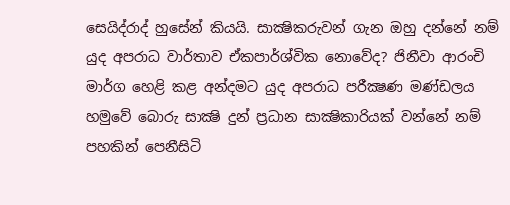සෙයිද්රාද් හුසේන් කියයි. සාක්‍ෂිකරුවන් ගැන ඔහු දන්නේ නම් යුද අපරාධ වාර්තාව ඒකපාර්ශ්වික නොවේද? ජිනීවා ආරංචි මාර්ග හෙළි කළ අන්දමට යුද අපරාධ පරීක්‍ෂණ මණ්‌ඩලය හමුවේ බොරු සාක්‍ෂි දුන් ප්‍රධාන සාක්‍ෂිකාරියක්‌ වන්නේ නම් පහකින් පෙනීසිටි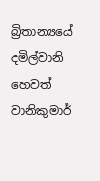බ්‍රිතාන්‍යයේ දමිල්වානි හෙවත් වානිකුමාර්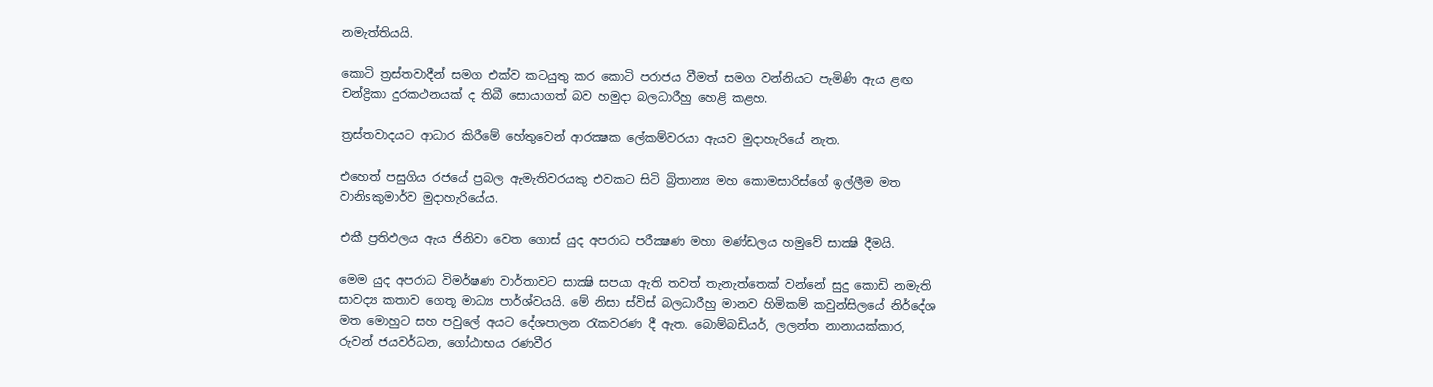නමැත්තියයි.

කොටි ත්‍රස්‌තවාදීන් සමග එක්‌ව කටයුතු කර කොටි පරාජය වීමත් සමග වන්නියට පැමිණි ඇය ළඟ චන්ද්‍රිකා දුරකථනයක්‌ ද තිබී සොයාගත් බව හමුදා බලධාරීහු හෙළි කළහ.

ත්‍රස්‌තවාදයට ආධාර කිරීමේ හේතුවෙන් ආරක්‍ෂක ලේකම්වරයා ඇයව මුදාහැරියේ නැත.

එහෙත් පසුගිය රජයේ ප්‍රබල ඇමැතිවරයකු එවකට සිටි බ්‍රිතාන්‍ය මහ කොමසාරිස්‌ගේ ඉල්ලීම මත වානිsකුමාර්ව මුදාහැරියේය.

එකී ප්‍රතිඵලය ඇය ජිනිවා වෙත ගොස්‌ යුද අපරාධ පරීක්‍ෂණ මහා මණ්‌ඩලය හමුවේ සාක්‍ෂි දීමයි.

මෙම යුද අපරාධ විමර්ෂණ වාර්තාවට සාක්‍ෂි සපයා ඇති තවත් තැනැත්තෙක්‌ වන්නේ සුදු කොඩි නමැති සාවද්‍ය කතාව ගෙතූ මාධ්‍ය පාර්ශ්වයයි. මේ නිසා ස්‌විස්‌ බලධාරීහු මානව හිමිකම් කවුන්සිලයේ නිර්දේශ මත මොහුට සහ පවුලේ අයට දේශපාලන රැකවරණ දී ඇත. බොම්බඩියර්, ලලන්ත නානායක්‌කාර, රුවන් ජයවර්ධන, ගෝඨාභය රණවීර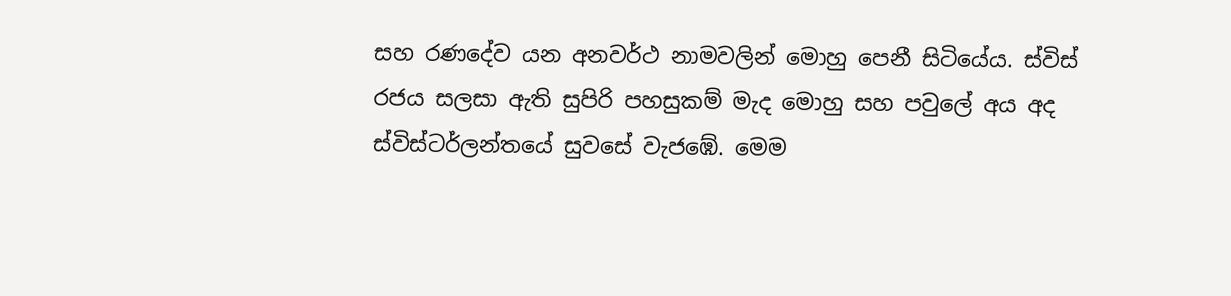සහ රණදේව යන අනවර්ථ නාමවලින් මොහු පෙනී සිටියේය. ස්‌විස්‌ රජය සලසා ඇති සුපිරි පහසුකම් මැද මොහු සහ පවුලේ අය අද ස්‌විස්‌ටර්ලන්තයේ සුවසේ වැජඹේ. මෙම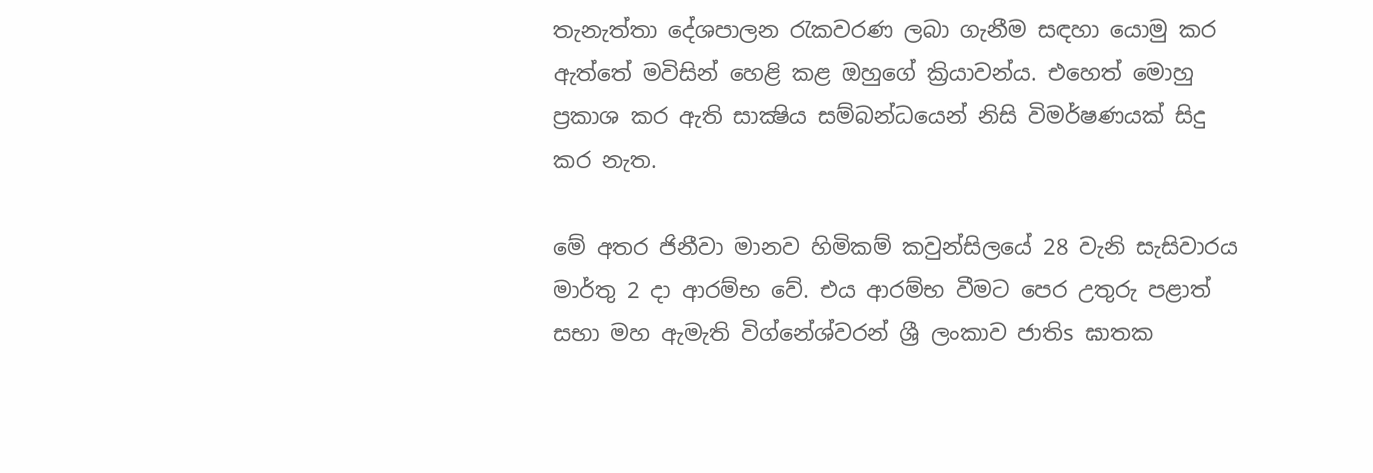තැනැත්තා දේශපාලන රැකවරණ ලබා ගැනීම සඳහා යොමු කර ඇත්තේ මවිසින් හෙළි කළ ඔහුගේ ක්‍රියාවන්ය. එහෙත් මොහු ප්‍රකාශ කර ඇති සාක්‍ෂිය සම්බන්ධයෙන් නිසි විමර්ෂණයක්‌ සිදු කර නැත.

මේ අතර ජිනීවා මානව හිමිකම් කවුන්සිලයේ 28 වැනි සැසිවාරය මාර්තු 2 දා ආරම්භ වේ. එය ආරම්භ වීමට පෙර උතුරු පළාත් සභා මහ ඇමැති විග්නේශ්වරන් ශ්‍රී ලංකාව ජාතිs ඝාතක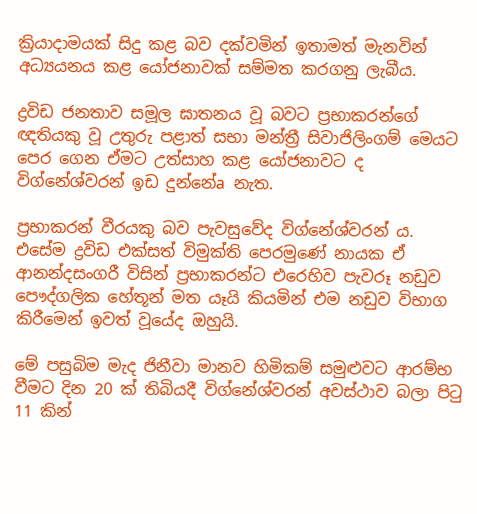ක්‍රියාදාමයක්‌ සිදු කළ බව දක්‌වමින් ඉතාමත් මැනවින් අධ්‍යයනය කළ යෝජනාවක්‌ සම්මත කරගනු ලැබීය.

ද්‍රවිඩ ජනතාව සමූල ඝාතනය වූ බවට ප්‍රභාකරන්ගේ ඥතියකු වූ උතුරු පළාත් සභා මන්ත්‍රී සිවාජිලිංගම් මෙයට පෙර ගෙන ඒමට උත්සාහ කළ යෝජනාවට ද විග්නේශ්වරන් ඉඩ දුන්නේa නැත.

ප්‍රභාකරන් වීරයකු බව පැවසුවේද විග්නේශ්වරන් ය. එසේම ද්‍රවිඩ එක්‌සත් විමුක්‌ති පෙරමුණේ නායක ඒ ආනන්දසංගරී විසින් ප්‍රභාකරන්ට එරෙහිව පැවරූ නඩුව පෞද්ගලික හේතූන් මත යෑයි කියමින් එම නඩුව විභාග කිරීමෙන් ඉවත් වූයේද ඔහුයි.

මේ පසුබිම මැද ජිනීවා මානව හිමිකම් සමුළුවට ආරම්භ වීමට දින 20 ක්‌ තිබියදී විග්නේශ්වරන් අවස්‌ථාව බලා පිටු 11 කින්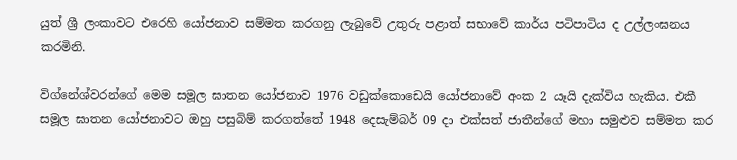යුත් ශ්‍රී ලංකාවට එරෙහි යෝජනාව සම්මත කරගනු ලැබුවේ උතුරු පළාත් සභාවේ කාර්ය පටිපාටිය ද උල්ලංඝනය කරමිනි.

විග්නේශ්වරන්ගේ මෙම සමූල ඝාතන යෝජනාව 1976 වඩුක්‌කොඩෙයි යෝජනාවේ අංක 2 යෑයි දැක්‌විය හැකිය. එකී සමූල ඝාතන යෝජනාවට ඔහු පසුබිම් කරගත්තේ 1948 දෙසැම්බර් 09 දා එක්‌සත් ජාතීන්ගේ මහා සමුළුව සම්මත කර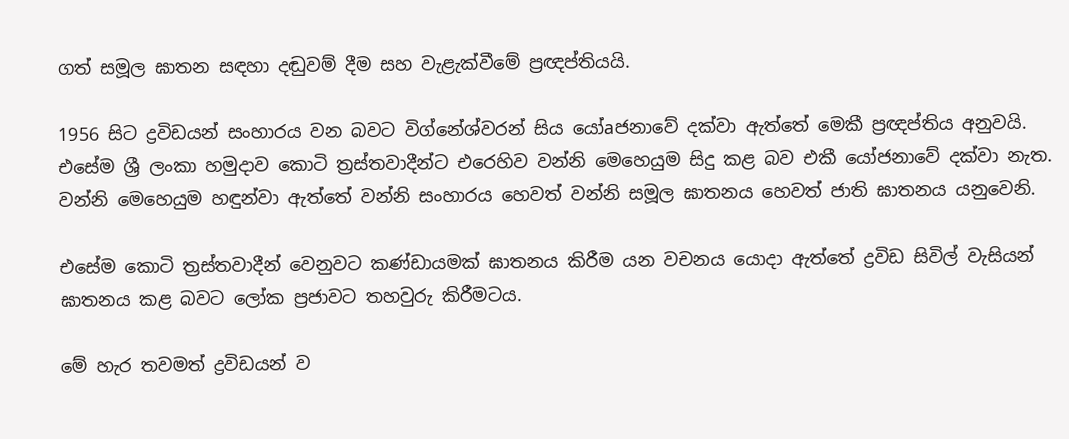ගත් සමූල ඝාතන සඳහා දඬුවම් දීම සහ වැළැක්‌වීමේ ප්‍රඥප්තියයි.

1956 සිට ද්‍රවිඩයන් සංහාරය වන බවට විග්නේශ්වරන් සිය යෝaජනාවේ දක්‌වා ඇත්තේ මෙකී ප්‍රඥප්තිය අනුවයි. එසේම ශ්‍රී ලංකා හමුදාව කොටි ත්‍රස්‌තවාදීන්ට එරෙහිව වන්නි මෙහෙයුම සිදු කළ බව එකී යෝජනාවේ දක්‌වා නැත. වන්නි මෙහෙයුම හඳුන්වා ඇත්තේ වන්නි සංහාරය හෙවත් වන්නි සමූල ඝාතනය හෙවත් ජාති ඝාතනය යනුවෙනි.

එසේම කොටි ත්‍රස්‌තවාදීන් වෙනුවට කණ්‌ඩායමක්‌ ඝාතනය කිරීම යන වචනය යොදා ඇත්තේ ද්‍රවිඩ සිවිල් වැසියන් ඝාතනය කළ බවට ලෝක ප්‍රජාවට තහවුරු කිරීමටය.

මේ හැර තවමත් ද්‍රවිඩයන් ව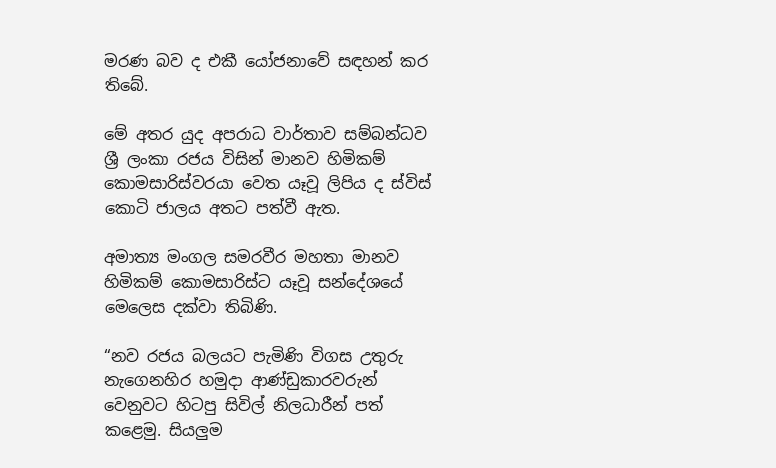මරණ බව ද එකී යෝජනාවේ සඳහන් කර තිබේ.

මේ අතර යුද අපරාධ වාර්තාව සම්බන්ධව ශ්‍රී ලංකා රජය විසින් මානව හිමිකම් කොමසාරිස්‌වරයා වෙත යෑවූ ලිපිය ද ස්‌විස්‌ කොටි ජාලය අතට පත්වී ඇත.

අමාත්‍ය මංගල සමරවීර මහතා මානව හිමිකම් කොමසාරිස්‌ට යෑවූ සන්දේශයේ මෙලෙස දක්‌වා තිබිණි.

“නව රජය බලයට පැමිණි විගස උතුරු නැගෙනහිර හමුදා ආණ්‌ඩුකාරවරුන් වෙනුවට හිටපු සිවිල් නිලධාරීන් පත් කළෙමු. සියලුම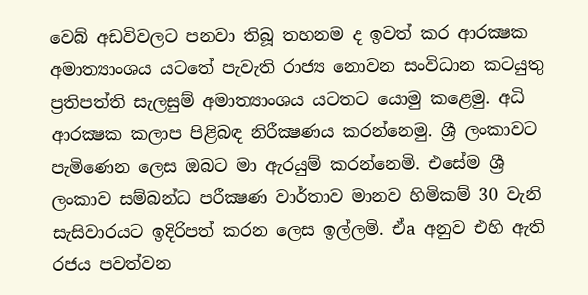වෙබ් අඩවිවලට පනවා තිබූ තහනම ද ඉවත් කර ආරක්‍ෂක අමාත්‍යාංශය යටතේ පැවැති රාජ්‍ය නොවන සංවිධාන කටයුතු ප්‍රතිපත්ති සැලසුම් අමාත්‍යාංශය යටතට යොමු කළෙමු. අධි ආරක්‍ෂක කලාප පිළිබඳ නිරීක්‍ෂණය කරන්නෙමු. ශ්‍රී ලංකාවට පැමිණෙන ලෙස ඔබට මා ඇරයුම් කරන්නෙමි. එසේම ශ්‍රී ලංකාව සම්බන්ධ පරීක්‍ෂණ වාර්තාව මානව හිමිකම් 30 වැනි සැසිවාරයට ඉදිරිපත් කරන ලෙස ඉල්ලමි. ඒa අනුව එහි ඇති රජය පවත්වන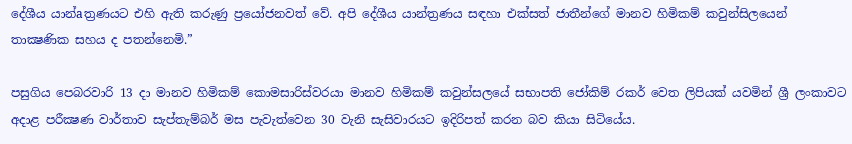දේශීය යාන්aත්‍රණයට එහි ඇති කරුණු ප්‍රයෝජනවත් වේ. අපි දේශීය යාන්ත්‍රණය සඳහා එක්‌සත් ජාතීන්ගේ මානව හිමිකම් කවුන්සිලයෙන් තාක්‍ෂණික සහය ද පතන්නෙමි.”

පසුගිය පෙබරවාරි 13 දා මානව හිමිකම් කොමසාරිස්‌වරයා මානව හිමිකම් කවුන්සලයේ සභාපති ජෝකිම් රකර් වෙත ලිපියක්‌ යවමින් ශ්‍රී ලංකාවට අදාළ පරීක්‍ෂණ වාර්තාව සැප්තැම්බර් මස පැවැත්වෙන 30 වැනි සැසිවාරයට ඉදිරිපත් කරන බව කියා සිටියේය.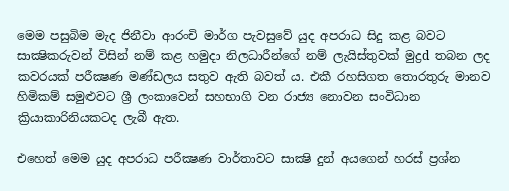මෙම පසුබිම මැද ජිනීවා ආරංචි මාර්ග පැවසුවේ යුද අපරාධ සිදු කළ බවට සාක්‍ෂිකරුවන් විසින් නම් කළ හමුදා නිලධාරීන්ගේ නම් ලැයිස්‌තුවක්‌ මුද්‍රd තබන ලද කවරයක්‌ පරීක්‍ෂණ මණ්‌ඩලය සතුව ඇති බවත් ය. එකී රහසිගත තොරතුරු මානව හිමිකම් සමුළුවට ශ්‍රී ලංකාවෙන් සහභාගි වන රාජ්‍ය නොවන සංවිධාන ක්‍රියාකාරිනියකටද ලැබී ඇත.

එහෙත් මෙම යුද අපරාධ පරීක්‍ෂණ වාර්තාවට සාක්‍ෂි දුන් අයගෙන් හරස්‌ ප්‍රශ්න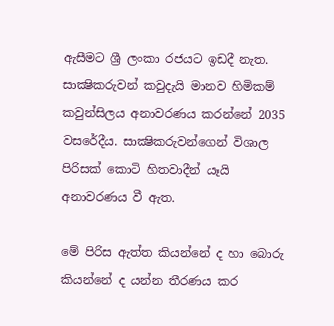ඇසීමට ශ්‍රී ලංකා රජයට ඉඩදී නැත. සාක්‍ෂිකරුවන් කවුදැයි මානව හිමිකම් කවුන්සිලය අනාවරණය කරන්නේ 2035 වසරේදීය. සාක්‍ෂිකරුවන්ගෙන් විශාල පිරිසක්‌ කොටි හිතවාදීන් යෑයි අනාවරණය වී ඇත.

මේ පිරිස ඇත්ත කියන්නේ ද හා බොරු කියන්නේ ද යන්න තීරණය කර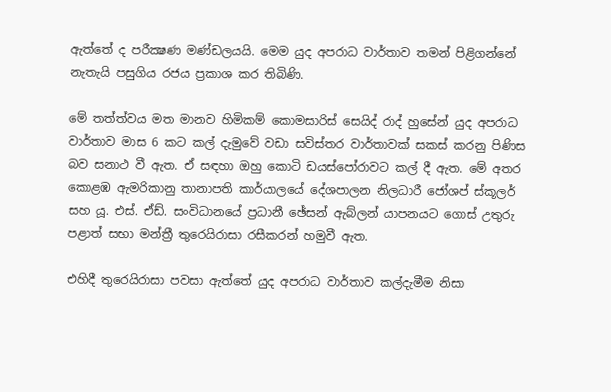ඇත්තේ ද පරීක්‍ෂණ මණ්‌ඩලයයි. මෙම යුද අපරාධ වාර්තාව තමන් පිළිගන්නේ නැතැයි පසුගිය රජය ප්‍රකාශ කර තිබිණි.

මේ තත්ත්වය මත මානව හිමිකම් කොමසාරිස්‌ සෙයිද් රාද් හුසේන් යුද අපරාධ වාර්තාව මාස 6 කට කල් දැමුවේ වඩා සවිස්‌තර වාර්තාවක්‌ සකස්‌ කරනු පිණිස බව සනාථ වී ඇත. ඒ සඳහා ඔහු කොටි ඩයස්‌පෝරාවට කල් දී ඇත. මේ අතර කොළඹ ඇමරිකානු තානාපති කාර්යාලයේ දේශපාලන නිලධාරී ජෝශප් ස්‌කූලර් සහ යූ. එස්‌. ඒඩ්. සංවිධානයේ ප්‍රධානී ඡේසන් ඇබ්ලන් යාපනයට ගොස්‌ උතුරු පළාත් සභා මන්ත්‍රී තුරෙයිරාසා රසීකරන් හමුවී ඇත.

එහිදී තුරෙයිරාසා පවසා ඇත්තේ යුද අපරාධ වාර්තාව කල්දැමීම නිසා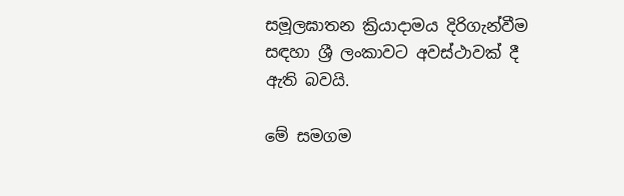සමූලඝාතන ක්‍රියාදාමය දිරිගැන්වීම සඳහා ශ්‍රී ලංකාවට අවස්‌ථාවක්‌ දී ඇති බවයි.

මේ සමගම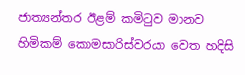ජාත්‍යන්තර ඊළම් කමිටුව මානව හිමිකම් කොමසාරිස්‌වරයා වෙත හදිසි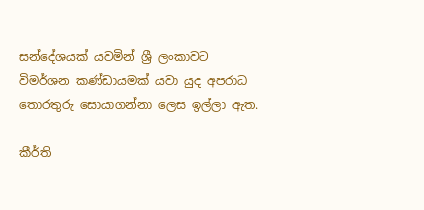සන්දේශයක්‌ යවමින් ශ්‍රී ලංකාවට විමර්ශන කණ්‌ඩායමක්‌ යවා යුද අපරාධ තොරතුරු සොයාගන්නා ලෙස ඉල්ලා ඇත.

කීර්ති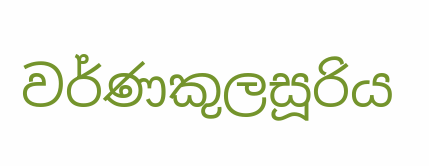වර්ණකුලසූරිය